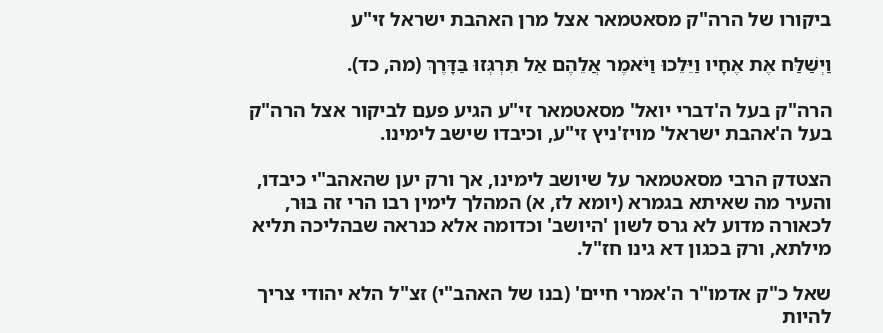ביקורו של הרה"ק מסאטמאר אצל מרן האהבת ישראל זי"ע

וַיְשַׁלַּח אֶת אֶחָיו וַיֵּלֵכוּ וַיֹּאמֶר אֲלֵהֶם אַל תִּרְגְּזוּ בַּדָּרֶךְ (מה, כד).

הרה"ק בעל ה'דברי יואל' מסאטמאר זי"ע הגיע פעם לביקור אצל הרה"ק בעל ה'אהבת ישראל' מויז'ניץ זי"ע, וכיבדו שישב לימינו.

הצטדק הרבי מסאטמאר על שיושב לימינו, אך ורק יען שהאהב"י כיבדו, והעיר מה שאיתא בגמרא (יומא לז, א) המהלך לימין רבו הרי זה בּוּר, לכאורה מדוע לא גרס לשון 'היושב' וכדומה אלא כנראה שבהליכה תליא מילתא, ורק בכגון דא גינו חז"ל.

שאל כ"ק אדמו"ר ה'אמרי חיים' (בנו של האהב"י) זצ"ל הלא יהודי צריך להיות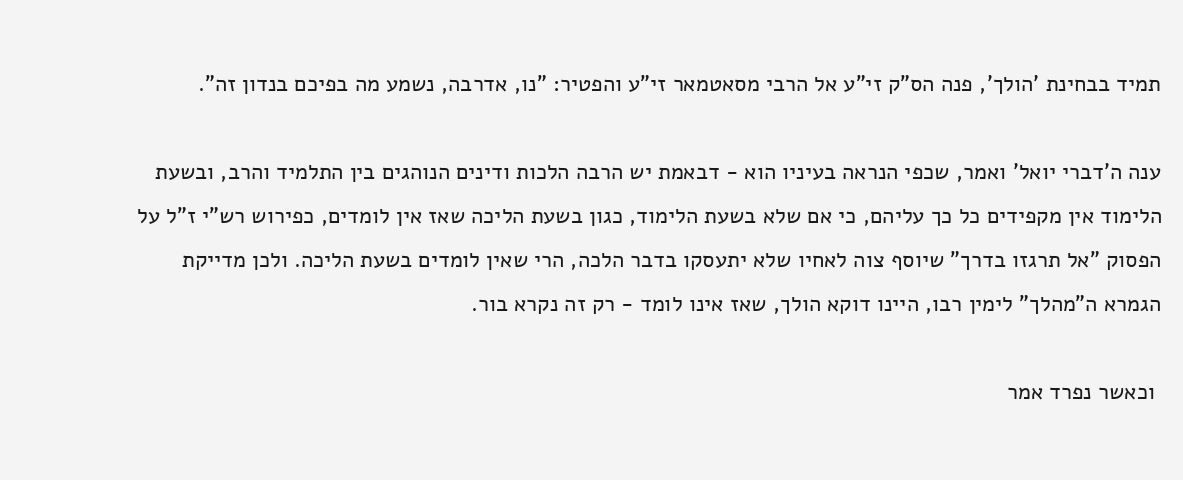תמיד בבחינת 'הולך', פנה הס"ק זי"ע אל הרבי מסאטמאר זי"ע והפטיר: "נו, אדרבה, נשמע מה בפיכם בנדון זה".

ענה ה'דברי יואל' ואמר, שכפי הנראה בעיניו הוא - דבאמת יש הרבה הלכות ודינים הנוהגים בין התלמיד והרב, ובשעת הלימוד אין מקפידים כל כך עליהם, כי אם שלא בשעת הלימוד, כגון בשעת הליכה שאז אין לומדים, כפירוש רש"י ז"ל על הפסוק "אל תרגזו בדרך" שיוסף צוה לאחיו שלא יתעסקו בדבר הלכה, הרי שאין לומדים בשעת הליכה. ולכן מדייקת הגמרא ה"מהלך" לימין רבו, היינו דוקא הולך, שאז אינו לומד - רק זה נקרא בור.

 וכאשר נפרד אמר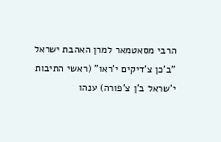הרבי מסאטמאר למרן האהבת ישראל "ב'כן צ'דיקים י'ראו" (ראשי התיבות י'שראל ב'ן צ'פורה) ענהו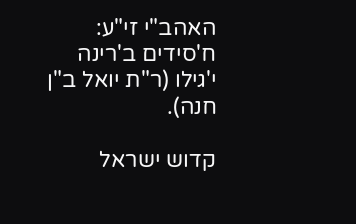האהב"י זי"ע: ח'סידים ב'רינה י'גילו (ר"ת יואל ב"ן חנה).

קדוש ישראל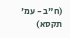(ח"ב - עמ' תקסא)